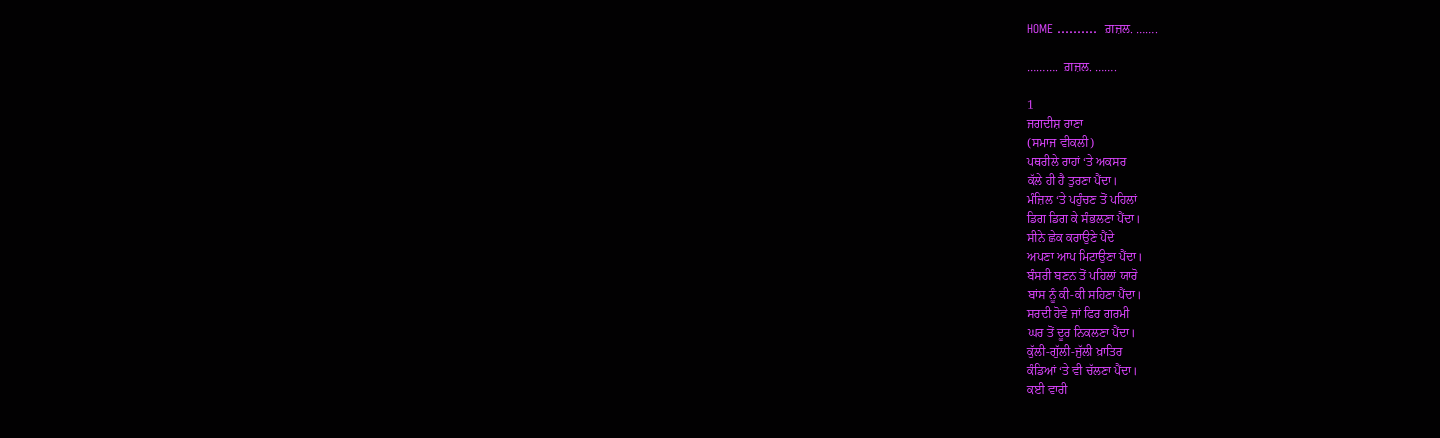HOME ……….  ਗ਼ਜ਼ਲ. …….

……….  ਗ਼ਜ਼ਲ. …….

1
ਜਗਦੀਸ਼ ਰਾਣਾ
(ਸਮਾਜ ਵੀਕਲੀ)
ਪਥਰੀਲੇ ਰਾਹਾਂ ‘ਤੇ ਅਕਸਰ
ਕੱਲੇ ਹੀ ਹੈ ਤੁਰਣਾ ਪੈਂਦਾ।
ਮੰਜ਼ਿਲ ‘ਤੇ ਪਹੁੰਚਣ ਤੋਂ ਪਹਿਲਾਂ
ਡਿਗ ਡਿਗ ਕੇ ਸੰਭਲਣਾ ਪੈਂਦਾ।
ਸੀਨੇ ਛੇਕ ਕਰਾਉਣੇ ਪੈਂਦੇ
ਅਪਣਾ ਆਪ ਮਿਟਾਉਣਾ ਪੈਂਦਾ।
ਬੰਸਰੀ ਬਣਨ ਤੋਂ ਪਹਿਲਾਂ ਯਾਰੋ
ਬਾਂਸ ਨੂੰ ਕੀ-ਕੀ ਸਹਿਣਾ ਪੈਂਦਾ।
ਸਰਦੀ ਹੋਵੇ ਜਾਂ ਫਿਰ ਗਰਮੀ
ਘਰ ਤੋਂ ਦੂਰ ਨਿਕਲਣਾ ਪੈਂਦਾ।
ਕੁੱਲੀ-ਗੁੱਲੀ-ਜੁੱਲੀ ਖ਼ਾਤਿਰ
ਕੰਡਿਆਂ ‘ਤੇ ਵੀ ਚੱਲਣਾ ਪੈਂਦਾ।
ਕਈ ਵਾਰੀ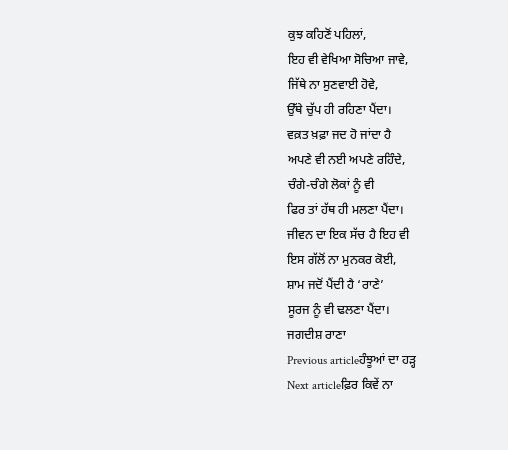ਕੁਝ ਕਹਿਣੋਂ ਪਹਿਲਾਂ,
ਇਹ ਵੀ ਵੇਖਿਆ ਸੋਚਿਆ ਜਾਵੇ,
ਜਿੱਥੇ ਨਾ ਸੁਣਵਾਈ ਹੋਵੇ,
ਉੱਥੇ ਚੁੱਪ ਹੀ ਰਹਿਣਾ ਪੈਂਦਾ।
ਵਕ਼ਤ ਖ਼ਫ਼ਾ ਜਦ ਹੋ ਜਾਂਦਾ ਹੈ
ਅਪਣੇ ਵੀ ਨਈ ਅਪਣੇ ਰਹਿੰਦੇ,
ਚੰਗੇ-ਚੰਗੇ ਲੋਕਾਂ ਨੂੰ ਵੀ
ਫਿਰ ਤਾਂ ਹੱਥ ਹੀ ਮਲਣਾ ਪੈਂਦਾ।
ਜੀਵਨ ਦਾ ਇਕ ਸੱਚ ਹੈ ਇਹ ਵੀ
ਇਸ ਗੱਲੋਂ ਨਾ ਮੁਨਕਰ ਕੋਈ,
ਸ਼ਾਮ ਜਦੋਂ ਪੈਂਦੀ ਹੈ ‘ਰਾਣੇ’
ਸੂਰਜ ਨੂੰ ਵੀ ਢਲਣਾ ਪੈਂਦਾ।
ਜਗਦੀਸ਼ ਰਾਣਾ
Previous articleਹੰਝੂਆਂ ਦਾ ਹੜ੍ਹ
Next articleਫ਼ਿਰ ਕਿਵੇਂ ਨਾ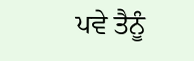ਪਵੇ ਤੈਨੂੰ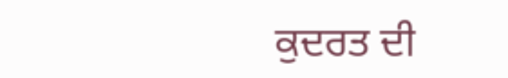ਕੁਦਰਤ ਦੀ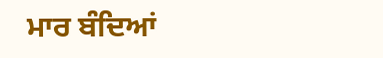ਮਾਰ ਬੰਦਿਆਂ